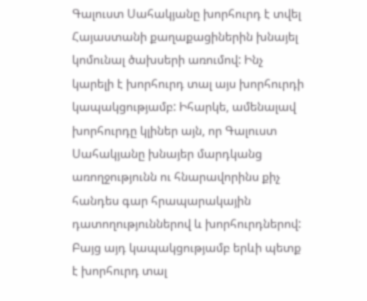Գալուստ Սահակյանը խորհուրդ է տվել Հայաստանի քաղաքացիներին խնայել կոմունալ ծախսերի առումով: Ինչ կարելի է խորհուրդ տալ այս խորհուրդի կապակցությամբ: Իհարկե, ամենալավ խորհուրդը կլիներ այն, որ Գալուստ Սահակյանը խնայեր մարդկանց առողջությունն ու հնարավորինս քիչ հանդես գար հրապարակային դատողություններով և խորհուրդներով:
Բայց այդ կապակցությամբ երևի պետք է խորհուրդ տալ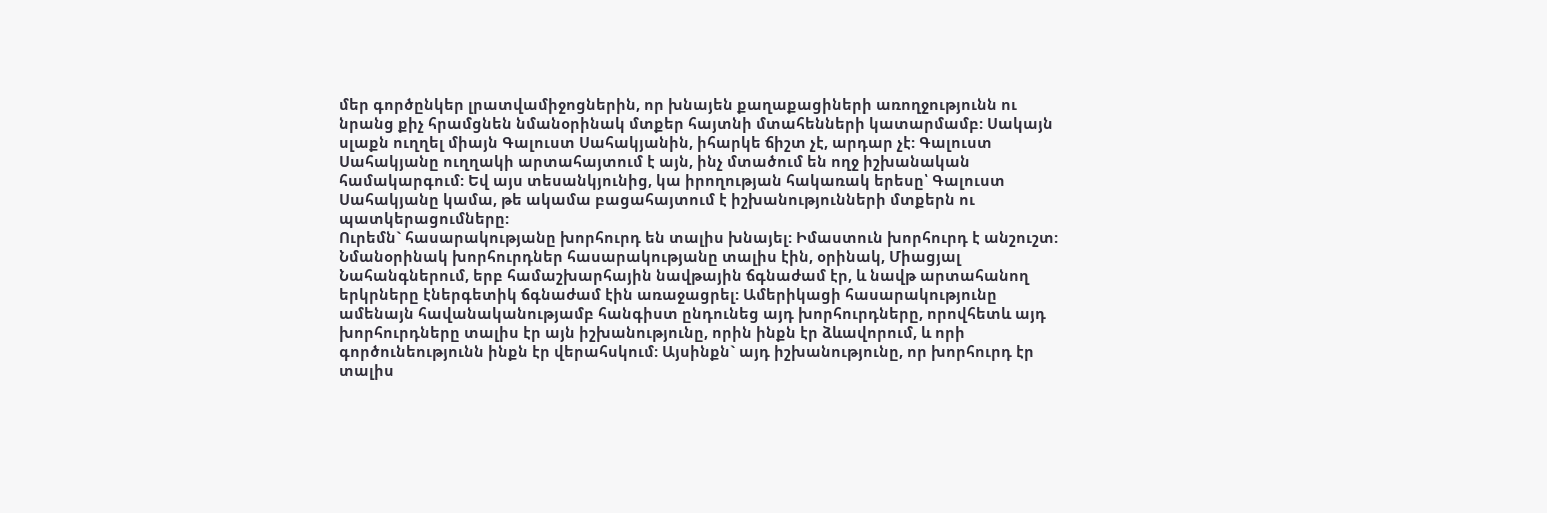մեր գործընկեր լրատվամիջոցներին, որ խնայեն քաղաքացիների առողջությունն ու նրանց քիչ հրամցնեն նմանօրինակ մտքեր հայտնի մտահենների կատարմամբ: Սակայն սլաքն ուղղել միայն Գալուստ Սահակյանին, իհարկե ճիշտ չէ, արդար չէ: Գալուստ Սահակյանը ուղղակի արտահայտում է այն, ինչ մտածում են ողջ իշխանական համակարգում: Եվ այս տեսանկյունից, կա իրողության հակառակ երեսը՝ Գալուստ Սահակյանը կամա, թե ակամա բացահայտում է իշխանությունների մտքերն ու պատկերացումները:
Ուրեմն` հասարակությանը խորհուրդ են տալիս խնայել: Իմաստուն խորհուրդ է անշուշտ: Նմանօրինակ խորհուրդներ հասարակությանը տալիս էին, օրինակ, Միացյալ Նահանգներում, երբ համաշխարհային նավթային ճգնաժամ էր, և նավթ արտահանող երկրները էներգետիկ ճգնաժամ էին առաջացրել: Ամերիկացի հասարակությունը ամենայն հավանականությամբ հանգիստ ընդունեց այդ խորհուրդները, որովհետև այդ խորհուրդները տալիս էր այն իշխանությունը, որին ինքն էր ձևավորում, և որի գործունեությունն ինքն էր վերահսկում: Այսինքն` այդ իշխանությունը, որ խորհուրդ էր տալիս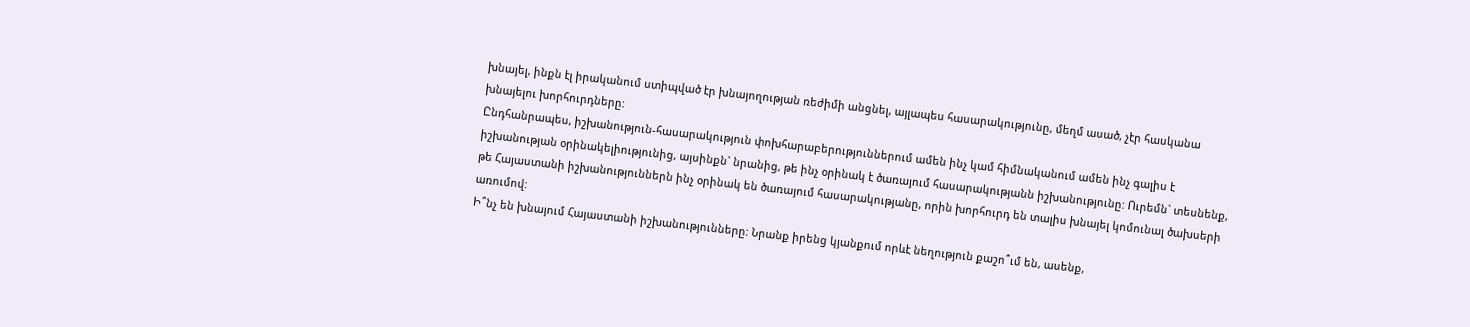խնայել, ինքն էլ իրականում ստիպված էր խնայողության ռեժիմի անցնել, այլապես հասարակությունը, մեղմ ասած, չէր հասկանա խնայելու խորհուրդները:
Ընդհանրապես, իշխանություն-հասարակություն փոխհարաբերություններում ամեն ինչ կամ հիմնականում ամեն ինչ գալիս է իշխանության օրինակելիությունից, այսինքն` նրանից, թե ինչ օրինակ է ծառայում հասարակությանն իշխանությունը: Ուրեմն` տեսնենք, թե Հայաստանի իշխանություններն ինչ օրինակ են ծառայում հասարակությանը, որին խորհուրդ են տալիս խնայել կոմունալ ծախսերի առումով:
Ի՞նչ են խնայում Հայաստանի իշխանությունները: Նրանք իրենց կյանքում որևէ նեղություն քաշո՞ւմ են, ասենք,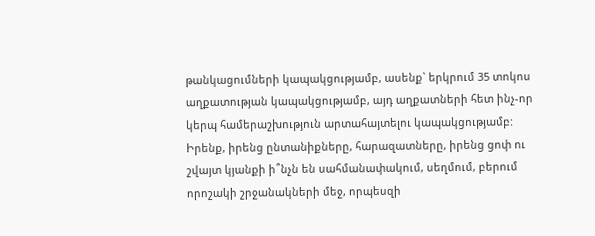թանկացումների կապակցությամբ, ասենք` երկրում 35 տոկոս աղքատության կապակցությամբ, այդ աղքատների հետ ինչ-որ կերպ համերաշխություն արտահայտելու կապակցությամբ: Իրենք, իրենց ընտանիքները, հարազատները, իրենց ցոփ ու շվայտ կյանքի ի՞նչն են սահմանափակում, սեղմում, բերում որոշակի շրջանակների մեջ, որպեսզի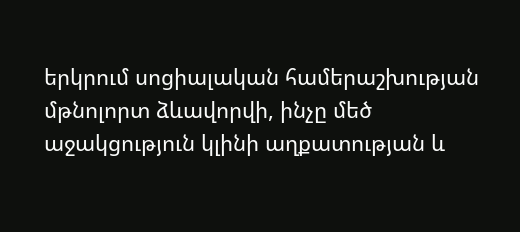երկրում սոցիալական համերաշխության մթնոլորտ ձևավորվի, ինչը մեծ աջակցություն կլինի աղքատության և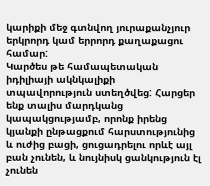կարիքի մեջ գտնվող յուրաքանչյուր երկրորդ կամ երրորդ քաղաքացու համար:
Կարծես թե համապետական իդիլիայի ակնկալիքի տպավորություն ստեղծվեց: Հարցեր ենք տալիս մարդկանց կապակցությամբ, որոնք իրենց կյանքի ընթացքում հարստությունից և ուժից բացի, ցուցադրելու որևէ այլ բան չունեն, և նույնիսկ ցանկություն էլ չունեն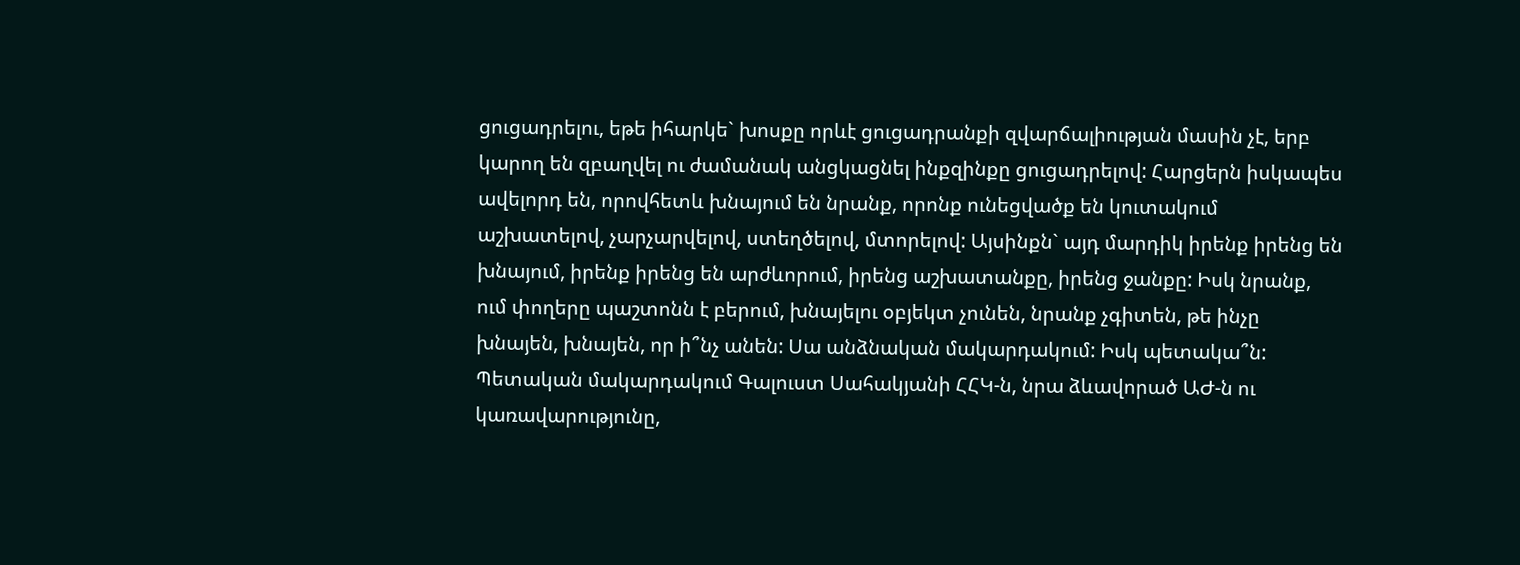ցուցադրելու, եթե իհարկե` խոսքը որևէ ցուցադրանքի զվարճալիության մասին չէ, երբ կարող են զբաղվել ու ժամանակ անցկացնել ինքզինքը ցուցադրելով: Հարցերն իսկապես ավելորդ են, որովհետև խնայում են նրանք, որոնք ունեցվածք են կուտակում աշխատելով, չարչարվելով, ստեղծելով, մտորելով: Այսինքն` այդ մարդիկ իրենք իրենց են խնայում, իրենք իրենց են արժևորում, իրենց աշխատանքը, իրենց ջանքը: Իսկ նրանք, ում փողերը պաշտոնն է բերում, խնայելու օբյեկտ չունեն, նրանք չգիտեն, թե ինչը խնայեն, խնայեն, որ ի՞նչ անեն: Սա անձնական մակարդակում: Իսկ պետակա՞ն:
Պետական մակարդակում Գալուստ Սահակյանի ՀՀԿ-ն, նրա ձևավորած ԱԺ-ն ու կառավարությունը,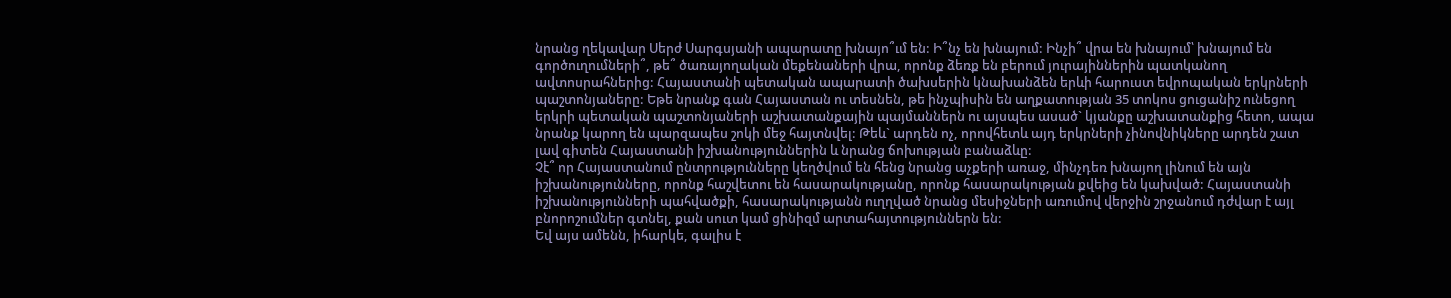նրանց ղեկավար Սերժ Սարգսյանի ապարատը խնայո՞ւմ են: Ի՞նչ են խնայում: Ինչի՞ վրա են խնայում՝ խնայում են գործուղումների՞, թե՞ ծառայողական մեքենաների վրա, որոնք ձեռք են բերում յուրայիններին պատկանող ավտոսրահներից: Հայաստանի պետական ապարատի ծախսերին կնախանձեն երևի հարուստ եվրոպական երկրների պաշտոնյաները: Եթե նրանք գան Հայաստան ու տեսնեն, թե ինչպիսին են աղքատության 35 տոկոս ցուցանիշ ունեցող երկրի պետական պաշտոնյաների աշխատանքային պայմաններն ու այսպես ասած` կյանքը աշխատանքից հետո, ապա նրանք կարող են պարզապես շոկի մեջ հայտնվել: Թեև` արդեն ոչ, որովհետև այդ երկրների չինովնիկները արդեն շատ լավ գիտեն Հայաստանի իշխանություններին և նրանց ճոխության բանաձևը:
Չէ՞ որ Հայաստանում ընտրությունները կեղծվում են հենց նրանց աչքերի առաջ, մինչդեռ խնայող լինում են այն իշխանությունները, որոնք հաշվետու են հասարակությանը, որոնք հասարակության քվեից են կախված: Հայաստանի իշխանությունների պահվածքի, հասարակությանն ուղղված նրանց մեսիջների առումով վերջին շրջանում դժվար է այլ բնորոշումներ գտնել, քան սուտ կամ ցինիզմ արտահայտություններն են:
Եվ այս ամենն, իհարկե, գալիս է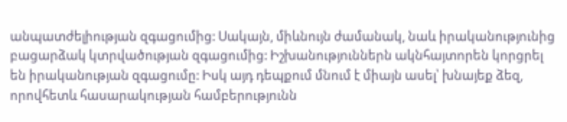անպատժելիության զգացումից: Սակայն, միևնույն ժամանակ, նաև իրականությունից բացարձակ կտրվածության զգացումից: Իշխանություններն ակնհայտորեն կորցրել են իրականության զգացումը: Իսկ այդ դեպքում մնում է միայն ասել՝ խնայեք ձեզ, որովհետև հասարակության համբերությունն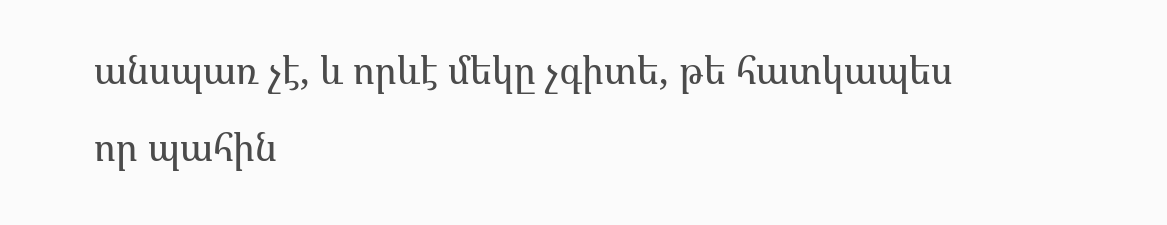անսպառ չէ, և որևէ մեկը չգիտե, թե հատկապես որ պահին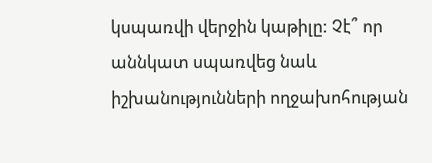կսպառվի վերջին կաթիլը: Չէ՞ որ աննկատ սպառվեց նաև իշխանությունների ողջախոհության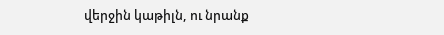վերջին կաթիլն, ու նրանք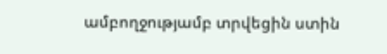ամբողջությամբ տրվեցին ստին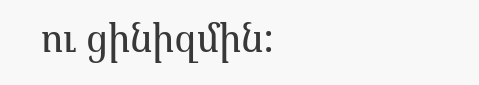ու ցինիզմին: